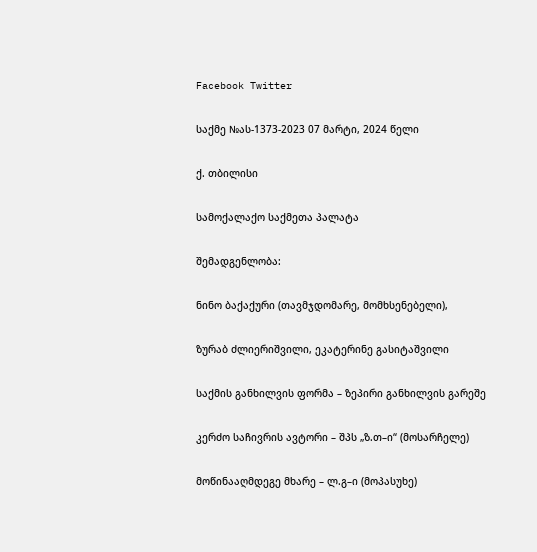Facebook Twitter

საქმე №ას-1373-2023 07 მარტი, 2024 წელი

ქ. თბილისი

სამოქალაქო საქმეთა პალატა

შემადგენლობა:

ნინო ბაქაქური (თავმჯდომარე, მომხსენებელი),

ზურაბ ძლიერიშვილი, ეკატერინე გასიტაშვილი

საქმის განხილვის ფორმა – ზეპირი განხილვის გარეშე

კერძო საჩივრის ავტორი – შპს „ზ.თ–ი“ (მოსარჩელე)

მოწინააღმდეგე მხარე – ლ.გ–ი (მოპასუხე)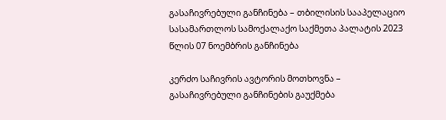გასაჩივრებული განჩინება – თბილისის სააპელაციო სასამართლოს სამოქალაქო საქმეთა პალატის 2023 წლის 07 ნოემბრის განჩინება

კერძო საჩივრის ავტორის მოთხოვნა – გასაჩივრებული განჩინების გაუქმება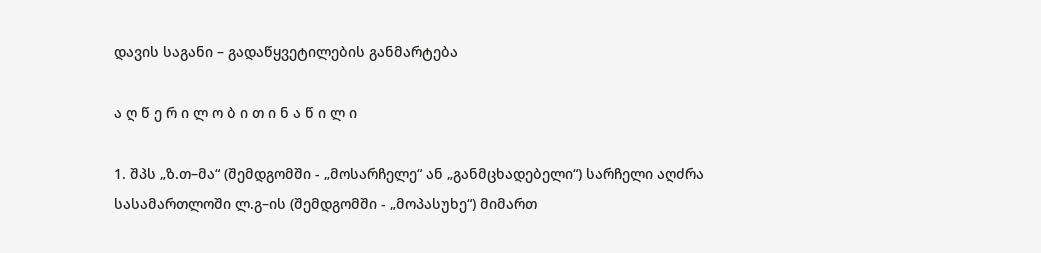დავის საგანი – გადაწყვეტილების განმარტება

ა ღ წ ე რ ი ლ ო ბ ი თ ი ნ ა წ ი ლ ი

1. შპს „ზ.თ–მა“ (შემდგომში - „მოსარჩელე“ ან „განმცხადებელი“) სარჩელი აღძრა სასამართლოში ლ.გ–ის (შემდგომში - „მოპასუხე“) მიმართ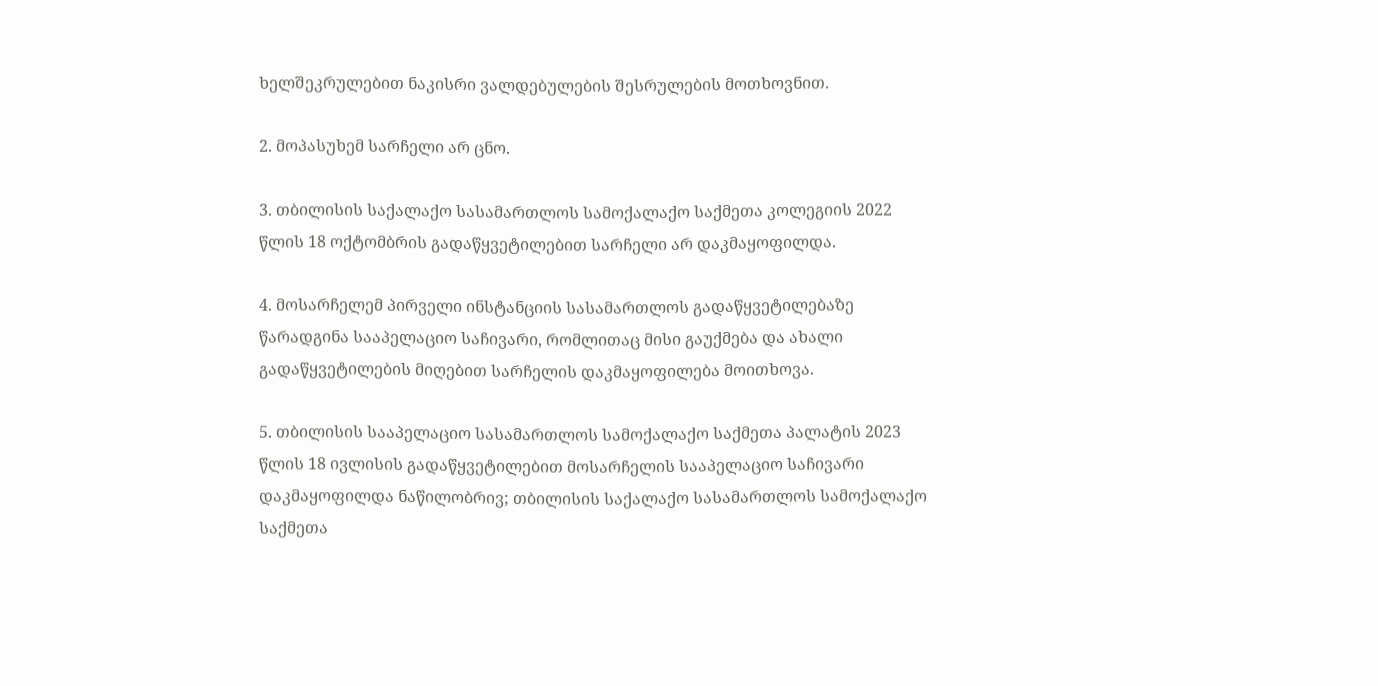ხელშეკრულებით ნაკისრი ვალდებულების შესრულების მოთხოვნით.

2. მოპასუხემ სარჩელი არ ცნო.

3. თბილისის საქალაქო სასამართლოს სამოქალაქო საქმეთა კოლეგიის 2022 წლის 18 ოქტომბრის გადაწყვეტილებით სარჩელი არ დაკმაყოფილდა.

4. მოსარჩელემ პირველი ინსტანციის სასამართლოს გადაწყვეტილებაზე წარადგინა სააპელაციო საჩივარი, რომლითაც მისი გაუქმება და ახალი გადაწყვეტილების მიღებით სარჩელის დაკმაყოფილება მოითხოვა.

5. თბილისის სააპელაციო სასამართლოს სამოქალაქო საქმეთა პალატის 2023 წლის 18 ივლისის გადაწყვეტილებით მოსარჩელის სააპელაციო საჩივარი დაკმაყოფილდა ნაწილობრივ; თბილისის საქალაქო სასამართლოს სამოქალაქო საქმეთა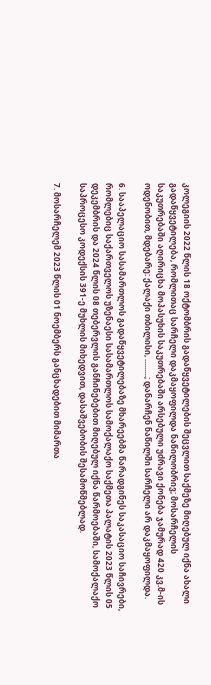კოლეგიის 2022 წლის 18 ოქტომბრის გადაწყვეტილების შეცვლით საქმეზე მიღებულ იქნა ახალი გადაწყვეტილება, რომლითაც სარჩელი დაკმაყოფილდა ნაწილობრივ; მოსარჩელის საკუთრებაში აღირიცხა მოპასუხის საკუთრებაში არსებული უძრავი ქონება ჯამურად 420 კვ.მ-ის ოდენობით, მდებარე: ქალაქი თბილისი, .........; დანარჩენ ნაწილში სარჩელი არ დაკმაყოფილდა.

6. სააპელაციო სასამართლოს გადაწყვეტილებაზე მხარეებმა წარადგინეს საკასაციო საჩივრები, რომლებიც საქართველოს უზენაესი სასამართლოს სამოქალაქო საქმეთა პალატის 2023 წლის 05 დეკემბრის და 2024 წლის 08 თებერვლის განჩინებებით მიღებულ იქნა წარმოებაში, სამოქალაქო საპროცესო კოდექსის 391-ე მუხლის მიხედვით, დასაშვებობის შესამოწმებლად.

7. მოსარჩელემ 2023 წლის 01 ნოემბერს განცხადებით მიმართა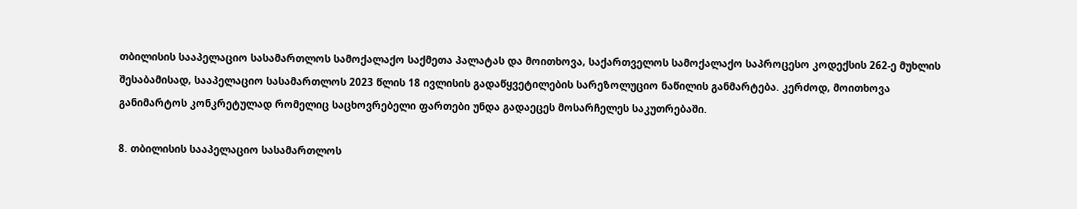თბილისის სააპელაციო სასამართლოს სამოქალაქო საქმეთა პალატას და მოითხოვა, საქართველოს სამოქალაქო საპროცესო კოდექსის 262-ე მუხლის შესაბამისად, სააპელაციო სასამართლოს 2023 წლის 18 ივლისის გადაწყვეტილების სარეზოლუციო ნაწილის განმარტება. კერძოდ, მოითხოვა განიმარტოს კონკრეტულად რომელიც საცხოვრებელი ფართები უნდა გადაეცეს მოსარჩელეს საკუთრებაში.

8. თბილისის სააპელაციო სასამართლოს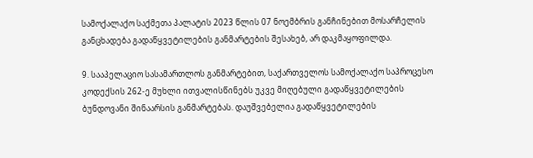სამოქალაქო საქმეთა პალატის 2023 წლის 07 ნოემბრის განჩინებით მოსარჩელის განცხადება გადაწყვეტილების განმარტების შესახებ, არ დაკმაყოფილდა.

9. სააპელაციო სასამართლოს განმარტებით, საქართველოს სამოქალაქო საპროცესო კოდექსის 262-ე მუხლი ითვალისწინებს უკვე მიღებული გადაწყვეტილების ბუნდოვანი შინაარსის განმარტებას. დაუშვებელია გადაწყვეტილების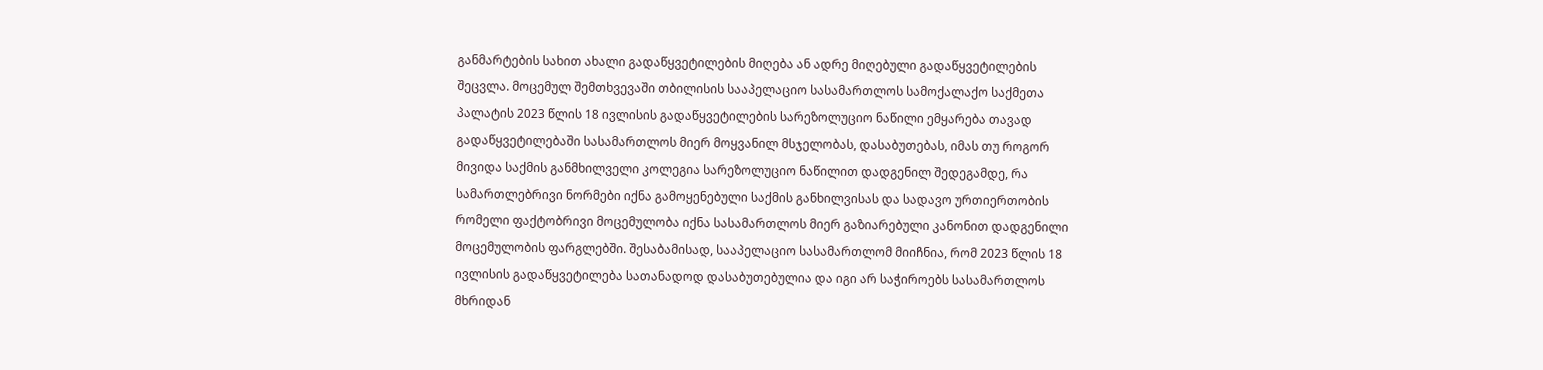განმარტების სახით ახალი გადაწყვეტილების მიღება ან ადრე მიღებული გადაწყვეტილების შეცვლა. მოცემულ შემთხვევაში თბილისის სააპელაციო სასამართლოს სამოქალაქო საქმეთა პალატის 2023 წლის 18 ივლისის გადაწყვეტილების სარეზოლუციო ნაწილი ემყარება თავად გადაწყვეტილებაში სასამართლოს მიერ მოყვანილ მსჯელობას, დასაბუთებას, იმას თუ როგორ მივიდა საქმის განმხილველი კოლეგია სარეზოლუციო ნაწილით დადგენილ შედეგამდე, რა სამართლებრივი ნორმები იქნა გამოყენებული საქმის განხილვისას და სადავო ურთიერთობის რომელი ფაქტობრივი მოცემულობა იქნა სასამართლოს მიერ გაზიარებული კანონით დადგენილი მოცემულობის ფარგლებში. შესაბამისად, სააპელაციო სასამართლომ მიიჩნია, რომ 2023 წლის 18 ივლისის გადაწყვეტილება სათანადოდ დასაბუთებულია და იგი არ საჭიროებს სასამართლოს მხრიდან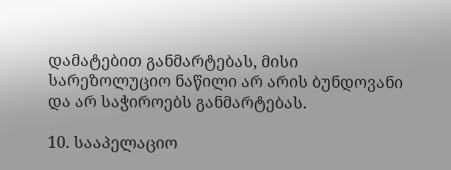დამატებით განმარტებას, მისი სარეზოლუციო ნაწილი არ არის ბუნდოვანი და არ საჭიროებს განმარტებას.

10. სააპელაციო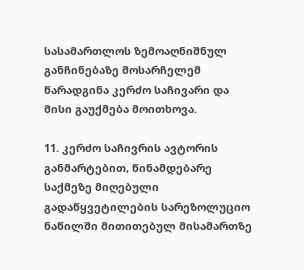სასამართლოს ზემოაღნიშნულ განჩინებაზე მოსარჩელემ წარადგინა კერძო საჩივარი და მისი გაუქმება მოითხოვა.

11. კერძო საჩივრის ავტორის განმარტებით, წინამდებარე საქმეზე მიღებული გადაწყვეტილების სარეზოლუციო ნაწილში მითითებულ მისამართზე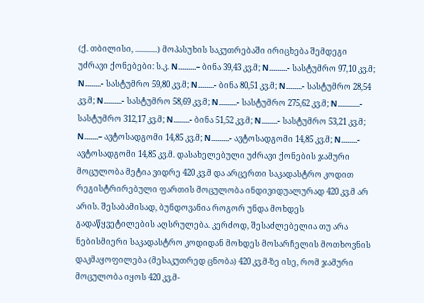(ქ. თბილისი, ...........) მოპასუხის საკუთრებაში ირიცხება შემდეგი უძრავი ქონებები: ს.კ. N.........– ბინა 39,43 კვ.მ; N.........- სასტუმრო 97,10 კვ.მ; N........- სასტუმრო 59,80 კვ.მ; N........- ბინა 80,51 კვ.მ; N........- სასტუმრო 28,54 კვ.მ; N.........- სასტუმრო 58,69 კვ.მ; N.........- სასტუმრო 275,62 კვ.მ; N...........- სასტუმრო 312,17 კვ.მ; N........- ბინა 51,52 კვ.მ; N........- სასტუმრო 53,21 კვ.მ; N.......– ავტოსადგომი 14,85 კვ.მ; N.........- ავტოსადგომი 14,85 კვ.მ; N........- ავტოსადგომი 14,85 კვ.მ. დასახელებული უძრავი ქონების ჯამური მოცულობა მეტია ვიდრე 420 კვ.მ და არცერთი საკადასტრო კოდით რეგისტრირებული ფართის მოცულობა ინდივიდუალურად 420 კვ.მ არ არის. შესაბამისად, ბუნდოვანია როგორ უნდა მოხდეს გადაწყვეტილების აღსრულება. კერძოდ, შესაძლებელია თუ არა ნებისმიერი საკადასტრო კოდიდან მოხდეს მოსარჩელის მოთხოვნის დაკმაყოფილება (მესაკუთრედ ცნობა) 420 კვ.მ-ზე ისე, რომ ჯამური მოცულობა იყოს 420 კვ.მ-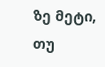ზე მეტი, თუ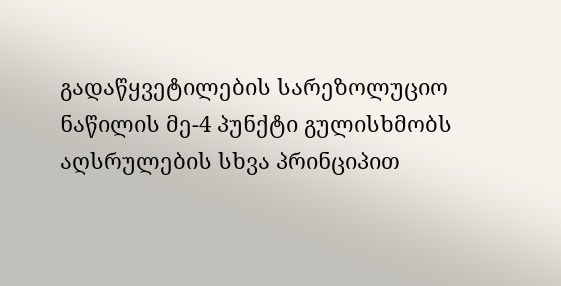გადაწყვეტილების სარეზოლუციო ნაწილის მე-4 პუნქტი გულისხმობს აღსრულების სხვა პრინციპით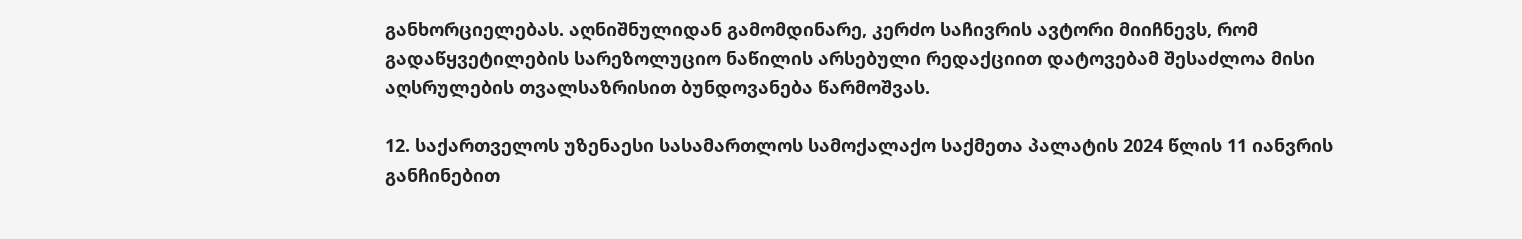განხორციელებას. აღნიშნულიდან გამომდინარე, კერძო საჩივრის ავტორი მიიჩნევს, რომ გადაწყვეტილების სარეზოლუციო ნაწილის არსებული რედაქციით დატოვებამ შესაძლოა მისი აღსრულების თვალსაზრისით ბუნდოვანება წარმოშვას.

12. საქართველოს უზენაესი სასამართლოს სამოქალაქო საქმეთა პალატის 2024 წლის 11 იანვრის განჩინებით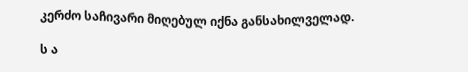კერძო საჩივარი მიღებულ იქნა განსახილველად.

ს ა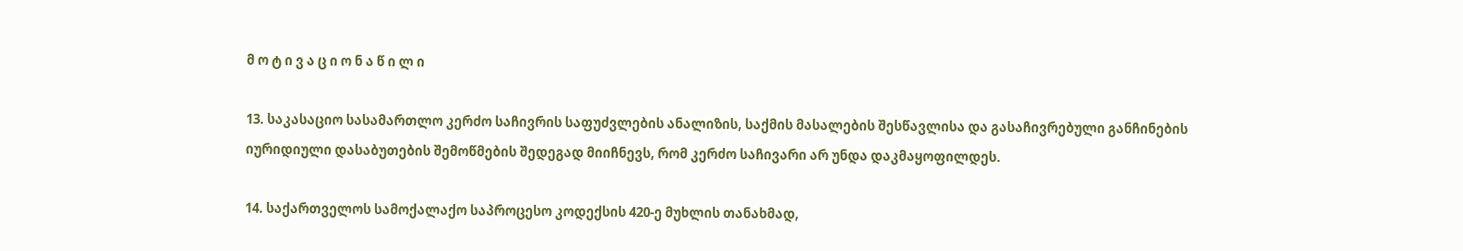მ ო ტ ი ვ ა ც ი ო ნ ა წ ი ლ ი

13. საკასაციო სასამართლო კერძო საჩივრის საფუძვლების ანალიზის, საქმის მასალების შესწავლისა და გასაჩივრებული განჩინების იურიდიული დასაბუთების შემოწმების შედეგად მიიჩნევს, რომ კერძო საჩივარი არ უნდა დაკმაყოფილდეს.

14. საქართველოს სამოქალაქო საპროცესო კოდექსის 420-ე მუხლის თანახმად,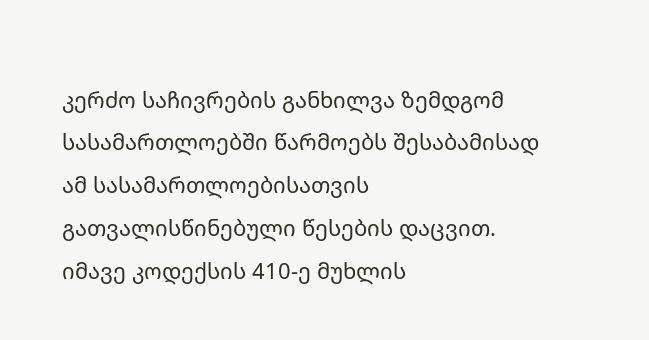კერძო საჩივრების განხილვა ზემდგომ სასამართლოებში წარმოებს შესაბამისად ამ სასამართლოებისათვის გათვალისწინებული წესების დაცვით. იმავე კოდექსის 410-ე მუხლის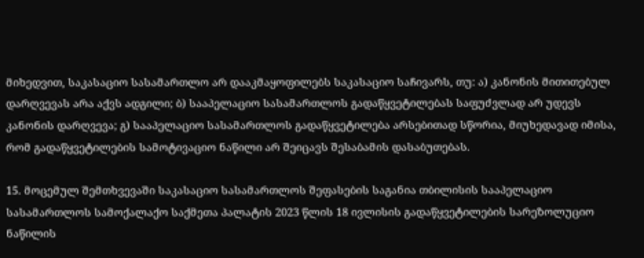მიხედვით, საკასაციო სასამართლო არ დააკმაყოფილებს საკასაციო საჩივარს, თუ: ა) კანონის მითითებულ დარღვევას არა აქვს ადგილი; ბ) სააპელაციო სასამართლოს გადაწყვეტილებას საფუძვლად არ უდევს კანონის დარღვევა; გ) სააპელაციო სასამართლოს გადაწყვეტილება არსებითად სწორია, მიუხედავად იმისა, რომ გადაწყვეტილების სამოტივაციო ნაწილი არ შეიცავს შესაბამის დასაბუთებას.

15. მოცემულ შემთხვევაში საკასაციო სასამართლოს შეფასების საგანია თბილისის სააპელაციო სასამართლოს სამოქალაქო საქმეთა პალატის 2023 წლის 18 ივლისის გადაწყვეტილების სარეზოლუციო ნაწილის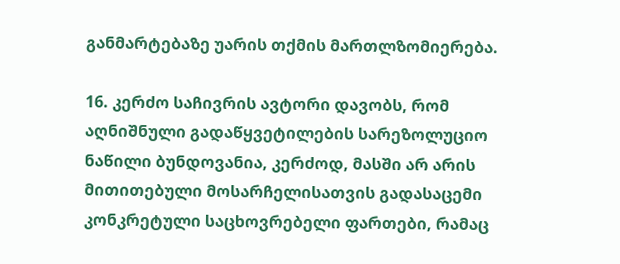განმარტებაზე უარის თქმის მართლზომიერება.

16. კერძო საჩივრის ავტორი დავობს, რომ აღნიშნული გადაწყვეტილების სარეზოლუციო ნაწილი ბუნდოვანია, კერძოდ, მასში არ არის მითითებული მოსარჩელისათვის გადასაცემი კონკრეტული საცხოვრებელი ფართები, რამაც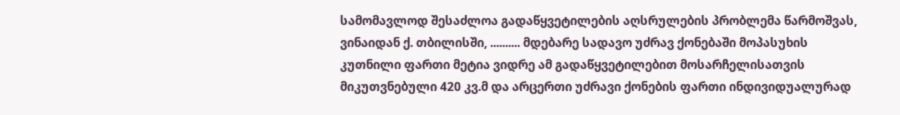სამომავლოდ შესაძლოა გადაწყვეტილების აღსრულების პრობლემა წარმოშვას, ვინაიდან ქ. თბილისში, .......... მდებარე სადავო უძრავ ქონებაში მოპასუხის კუთნილი ფართი მეტია ვიდრე ამ გადაწყვეტილებით მოსარჩელისათვის მიკუთვნებული 420 კვ.მ და არცერთი უძრავი ქონების ფართი ინდივიდუალურად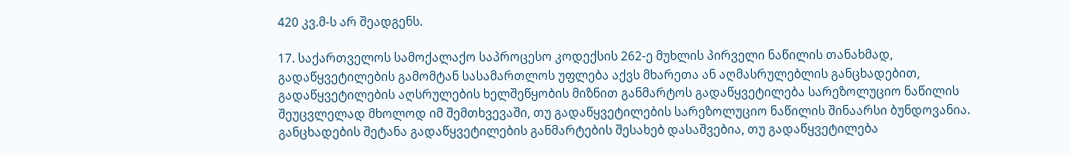420 კვ.მ-ს არ შეადგენს.

17. საქართველოს სამოქალაქო საპროცესო კოდექსის 262-ე მუხლის პირველი ნაწილის თანახმად, გადაწყვეტილების გამომტან სასამართლოს უფლება აქვს მხარეთა ან აღმასრულებლის განცხადებით, გადაწყვეტილების აღსრულების ხელშეწყობის მიზნით განმარტოს გადაწყვეტილება სარეზოლუციო ნაწილის შეუცვლელად მხოლოდ იმ შემთხვევაში, თუ გადაწყვეტილების სარეზოლუციო ნაწილის შინაარსი ბუნდოვანია. განცხადების შეტანა გადაწყვეტილების განმარტების შესახებ დასაშვებია, თუ გადაწყვეტილება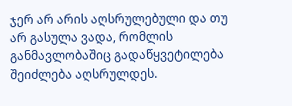ჯერ არ არის აღსრულებული და თუ არ გასულა ვადა, რომლის განმავლობაშიც გადაწყვეტილება შეიძლება აღსრულდეს.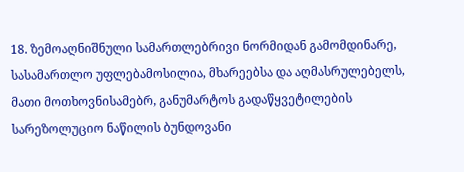18. ზემოაღნიშნული სამართლებრივი ნორმიდან გამომდინარე, სასამართლო უფლებამოსილია, მხარეებსა და აღმასრულებელს, მათი მოთხოვნისამებრ, განუმარტოს გადაწყვეტილების სარეზოლუციო ნაწილის ბუნდოვანი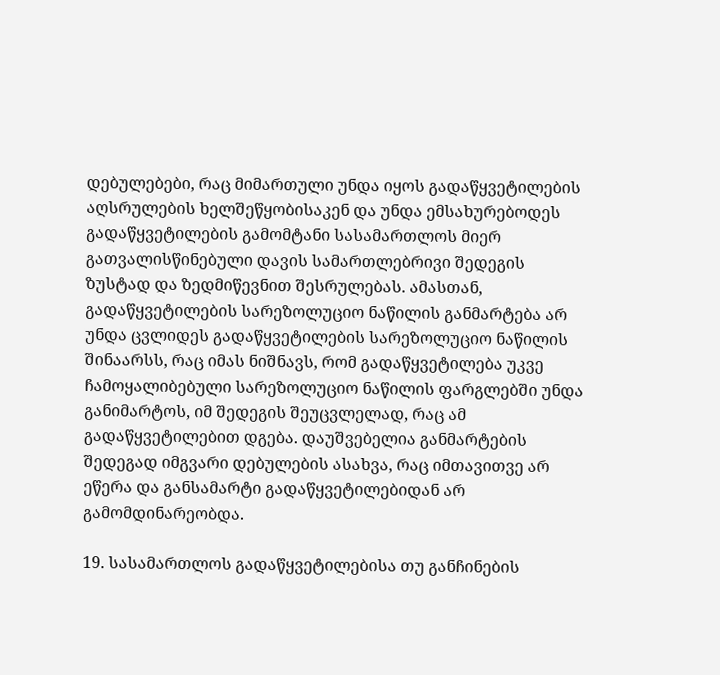დებულებები, რაც მიმართული უნდა იყოს გადაწყვეტილების აღსრულების ხელშეწყობისაკენ და უნდა ემსახურებოდეს გადაწყვეტილების გამომტანი სასამართლოს მიერ გათვალისწინებული დავის სამართლებრივი შედეგის ზუსტად და ზედმიწევნით შესრულებას. ამასთან, გადაწყვეტილების სარეზოლუციო ნაწილის განმარტება არ უნდა ცვლიდეს გადაწყვეტილების სარეზოლუციო ნაწილის შინაარსს, რაც იმას ნიშნავს, რომ გადაწყვეტილება უკვე ჩამოყალიბებული სარეზოლუციო ნაწილის ფარგლებში უნდა განიმარტოს, იმ შედეგის შეუცვლელად, რაც ამ გადაწყვეტილებით დგება. დაუშვებელია განმარტების შედეგად იმგვარი დებულების ასახვა, რაც იმთავითვე არ ეწერა და განსამარტი გადაწყვეტილებიდან არ გამომდინარეობდა.

19. სასამართლოს გადაწყვეტილებისა თუ განჩინების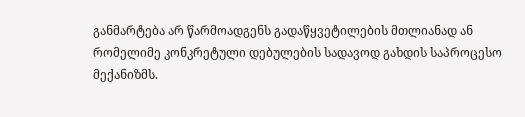განმარტება არ წარმოადგენს გადაწყვეტილების მთლიანად ან რომელიმე კონკრეტული დებულების სადავოდ გახდის საპროცესო მექანიზმს.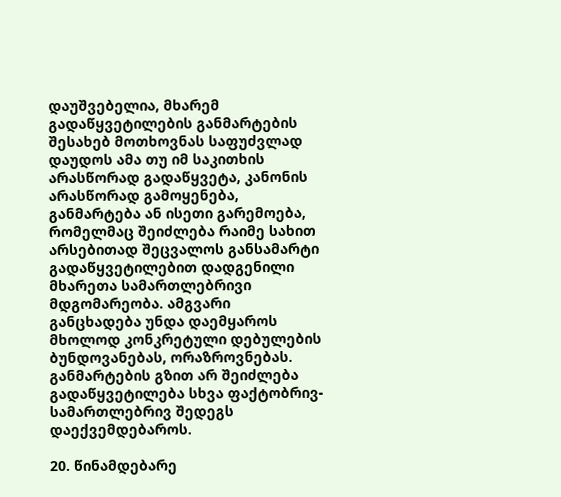დაუშვებელია, მხარემ გადაწყვეტილების განმარტების შესახებ მოთხოვნას საფუძვლად დაუდოს ამა თუ იმ საკითხის არასწორად გადაწყვეტა, კანონის არასწორად გამოყენება, განმარტება ან ისეთი გარემოება, რომელმაც შეიძლება რაიმე სახით არსებითად შეცვალოს განსამარტი გადაწყვეტილებით დადგენილი მხარეთა სამართლებრივი მდგომარეობა. ამგვარი განცხადება უნდა დაემყაროს მხოლოდ კონკრეტული დებულების ბუნდოვანებას, ორაზროვნებას. განმარტების გზით არ შეიძლება გადაწყვეტილება სხვა ფაქტობრივ-სამართლებრივ შედეგს დაექვემდებაროს.

20. წინამდებარე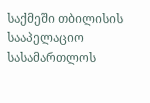საქმეში თბილისის სააპელაციო სასამართლოს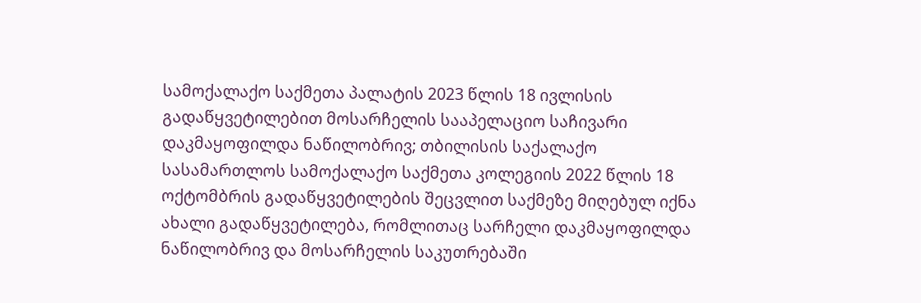სამოქალაქო საქმეთა პალატის 2023 წლის 18 ივლისის გადაწყვეტილებით მოსარჩელის სააპელაციო საჩივარი დაკმაყოფილდა ნაწილობრივ; თბილისის საქალაქო სასამართლოს სამოქალაქო საქმეთა კოლეგიის 2022 წლის 18 ოქტომბრის გადაწყვეტილების შეცვლით საქმეზე მიღებულ იქნა ახალი გადაწყვეტილება, რომლითაც სარჩელი დაკმაყოფილდა ნაწილობრივ და მოსარჩელის საკუთრებაში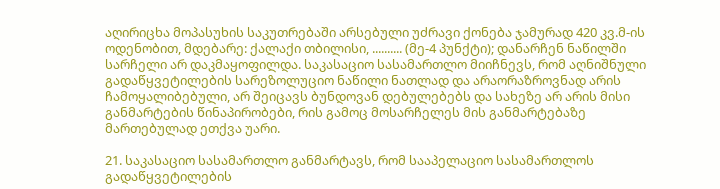აღირიცხა მოპასუხის საკუთრებაში არსებული უძრავი ქონება ჯამურად 420 კვ.მ-ის ოდენობით, მდებარე: ქალაქი თბილისი, .......... (მე-4 პუნქტი); დანარჩენ ნაწილში სარჩელი არ დაკმაყოფილდა. საკასაციო სასამართლო მიიჩნევს, რომ აღნიშნული გადაწყვეტილების სარეზოლუციო ნაწილი ნათლად და არაორაზროვნად არის ჩამოყალიბებული, არ შეიცავს ბუნდოვან დებულებებს და სახეზე არ არის მისი განმარტების წინაპირობები, რის გამოც მოსარჩელეს მის განმარტებაზე მართებულად ეთქვა უარი.

21. საკასაციო სასამართლო განმარტავს, რომ სააპელაციო სასამართლოს გადაწყვეტილების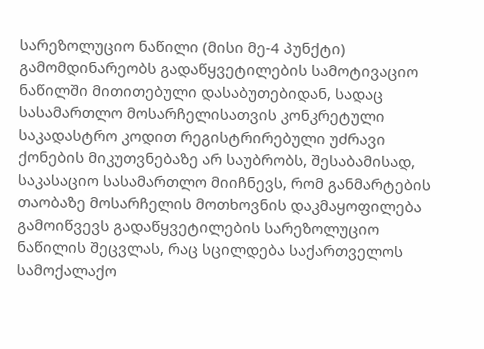სარეზოლუციო ნაწილი (მისი მე-4 პუნქტი) გამომდინარეობს გადაწყვეტილების სამოტივაციო ნაწილში მითითებული დასაბუთებიდან, სადაც სასამართლო მოსარჩელისათვის კონკრეტული საკადასტრო კოდით რეგისტრირებული უძრავი ქონების მიკუთვნებაზე არ საუბრობს, შესაბამისად, საკასაციო სასამართლო მიიჩნევს, რომ განმარტების თაობაზე მოსარჩელის მოთხოვნის დაკმაყოფილება გამოიწვევს გადაწყვეტილების სარეზოლუციო ნაწილის შეცვლას, რაც სცილდება საქართველოს სამოქალაქო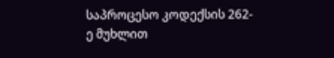საპროცესო კოდექსის 262-ე მუხლით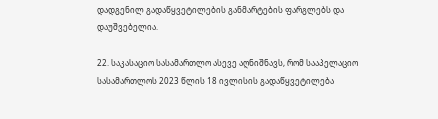დადგენილ გადაწყვეტილების განმარტების ფარგლებს და დაუშვებელია.

22. საკასაციო სასამართლო ასევე აღნიშნავს, რომ სააპელაციო სასამართლოს 2023 წლის 18 ივლისის გადაწყვეტილება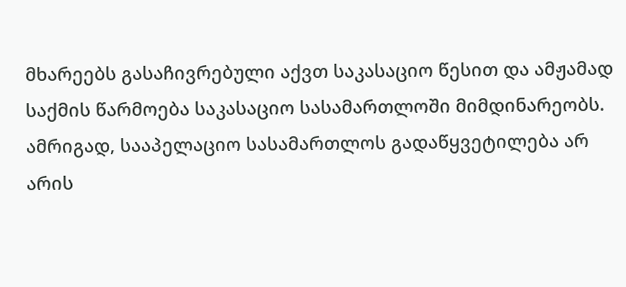მხარეებს გასაჩივრებული აქვთ საკასაციო წესით და ამჟამად საქმის წარმოება საკასაციო სასამართლოში მიმდინარეობს. ამრიგად, სააპელაციო სასამართლოს გადაწყვეტილება არ არის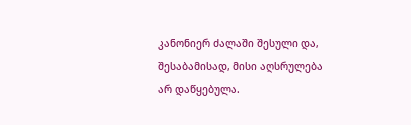კანონიერ ძალაში შესული და, შესაბამისად, მისი აღსრულება არ დაწყებულა.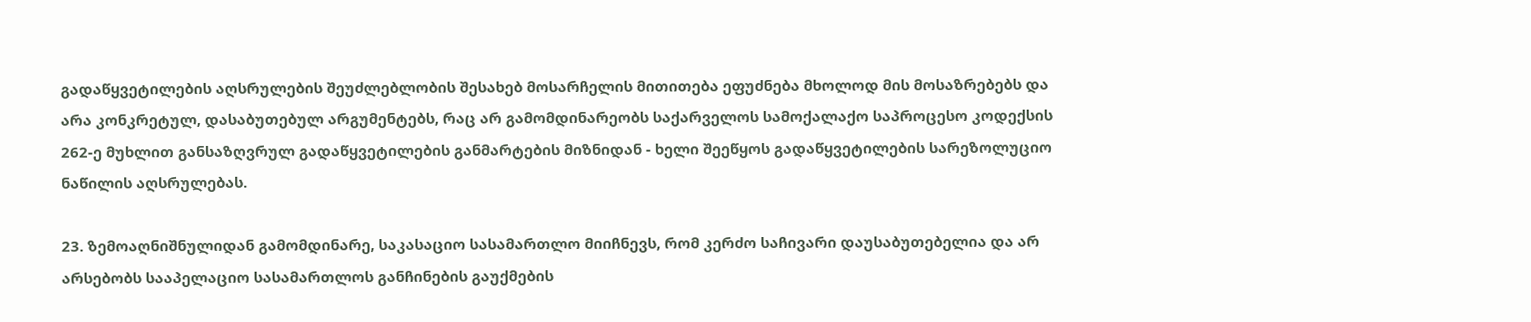გადაწყვეტილების აღსრულების შეუძლებლობის შესახებ მოსარჩელის მითითება ეფუძნება მხოლოდ მის მოსაზრებებს და არა კონკრეტულ, დასაბუთებულ არგუმენტებს, რაც არ გამომდინარეობს საქარველოს სამოქალაქო საპროცესო კოდექსის 262-ე მუხლით განსაზღვრულ გადაწყვეტილების განმარტების მიზნიდან - ხელი შეეწყოს გადაწყვეტილების სარეზოლუციო ნაწილის აღსრულებას.

23. ზემოაღნიშნულიდან გამომდინარე, საკასაციო სასამართლო მიიჩნევს, რომ კერძო საჩივარი დაუსაბუთებელია და არ არსებობს სააპელაციო სასამართლოს განჩინების გაუქმების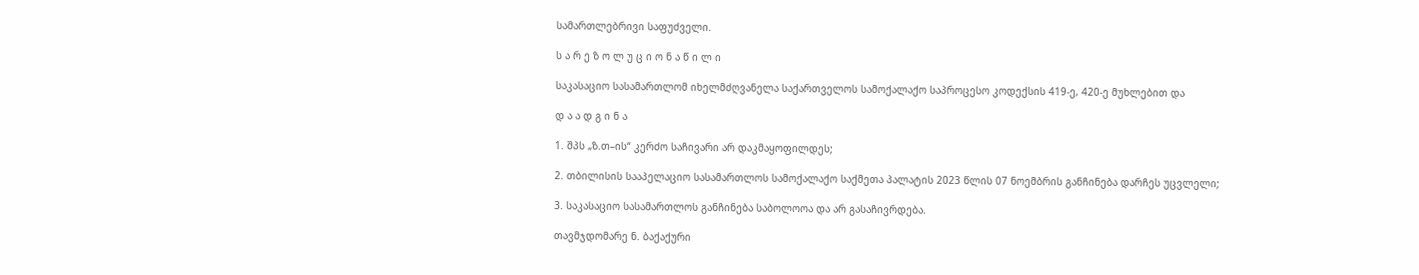სამართლებრივი საფუძველი.

ს ა რ ე ზ ო ლ უ ც ი ო ნ ა წ ი ლ ი

საკასაციო სასამართლომ იხელმძღვანელა საქართველოს სამოქალაქო საპროცესო კოდექსის 419-ე, 420-ე მუხლებით და

დ ა ა დ გ ი ნ ა

1. შპს „ზ.თ–ის“ კერძო საჩივარი არ დაკმაყოფილდეს;

2. თბილისის სააპელაციო სასამართლოს სამოქალაქო საქმეთა პალატის 2023 წლის 07 ნოემბრის განჩინება დარჩეს უცვლელი;

3. საკასაციო სასამართლოს განჩინება საბოლოოა და არ გასაჩივრდება.

თავმჯდომარე ნ. ბაქაქური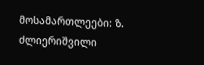მოსამართლეები: ზ. ძლიერიშვილი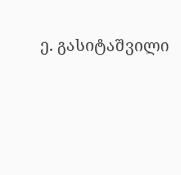ე. გასიტაშვილი